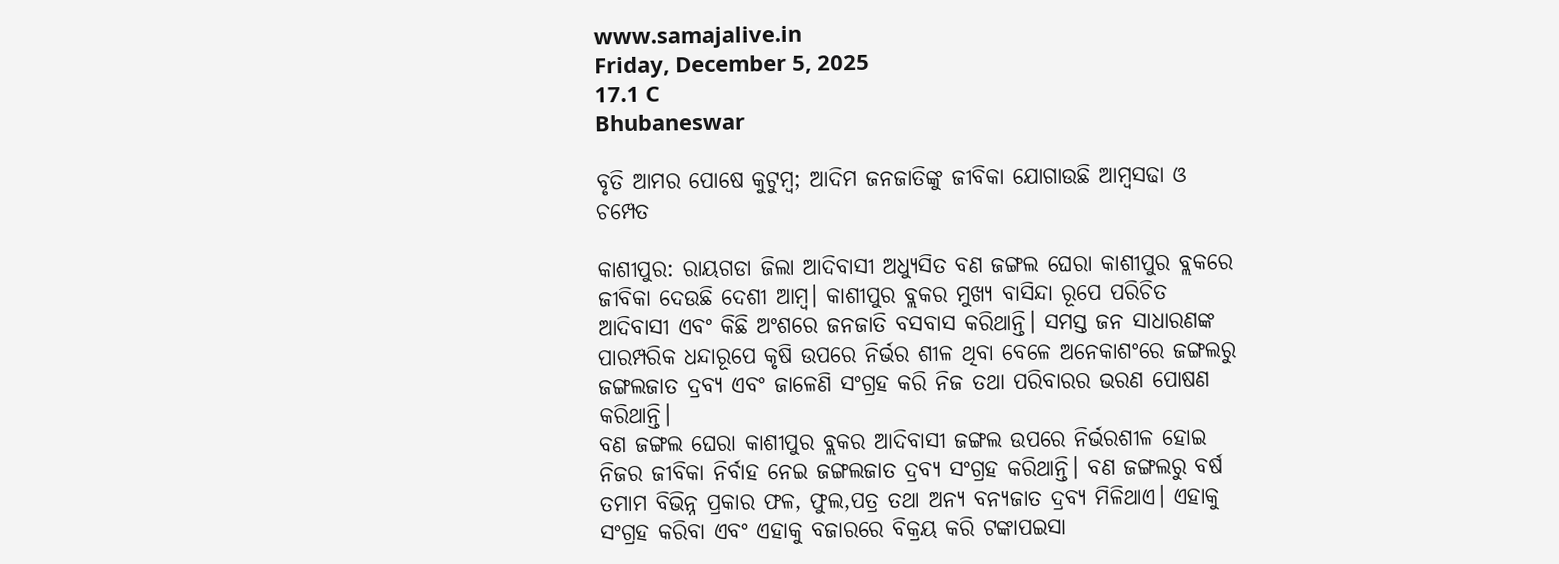www.samajalive.in
Friday, December 5, 2025
17.1 C
Bhubaneswar

ବୃତି ଆମର ପୋଷେ କୁଟୁମ୍ବ; ଆଦିମ ଜନଜାତିଙ୍କୁ ଜୀବିକା ଯୋଗାଉଛି ଆମ୍ବସଢା ଓ ଚମ୍ପେତ

କାଶୀପୁର: ରାୟଗଡା ଜିଲା ଆଦିବାସୀ ଅଧ୍ୟୁସିତ ବଣ ଜଙ୍ଗଲ ଘେରା କାଶୀପୁର ବ୍ଲକରେ ଜୀବିକା ଦେଉଛି ଦେଶୀ ଆମ୍ବ। କାଶୀପୁର ବ୍ଲକର ମୁଖ୍ୟ ବାସିନ୍ଦା ରୂପେ ପରିଚିତ ଆଦିବାସୀ ଏବଂ କିଛି ଅଂଶରେ ଜନଜାତି ବସବାସ କରିଥାନ୍ତି। ସମସ୍ତ ଜନ ସାଧାରଣଙ୍କ ପାରମ୍ପରିକ ଧନ୍ଦାରୂପେ କୃଷି ଉପରେ ନିର୍ଭର ଶୀଳ ଥିବା ବେଳେ ଅନେକାଶଂରେ ଜଙ୍ଗଲରୁ ଜଙ୍ଗଲଜାତ ଦ୍ରବ୍ୟ ଏବଂ ଜାଳେଣି ସଂଗ୍ରହ କରି ନିଜ ତଥା ପରିବାରର ଭରଣ ପୋଷଣ କରିଥାନ୍ତି।
ବଣ ଜଙ୍ଗଲ ଘେରା କାଶୀପୁର ବ୍ଲକର ଆଦିବାସୀ ଜଙ୍ଗଲ ଉପରେ ନିର୍ଭରଶୀଳ ହୋଇ ନିଜର ଜୀବିକା ନିର୍ବାହ ନେଇ ଜଙ୍ଗଲଜାତ ଦ୍ରବ୍ୟ ସଂଗ୍ରହ କରିଥାନ୍ତି। ବଣ ଜଙ୍ଗଲରୁ ବର୍ଷ ତମାମ ବିଭିନ୍ନ ପ୍ରକାର ଫଳ, ଫୁଲ,ପତ୍ର ତଥା ଅନ୍ୟ ବନ୍ୟଜାତ ଦ୍ରବ୍ୟ ମିଳିଥାଏ। ଏହାକୁ ସଂଗ୍ରହ କରିବା ଏବଂ ଏହାକୁ ବଜାରରେ ବିକ୍ରୟ କରି ଟଙ୍କାପଇସା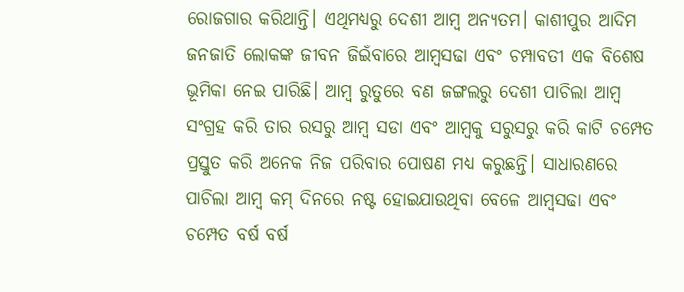ରୋଜଗାର କରିଥାନ୍ତି। ଏଥିମଧ୍ୟରୁ ଦେଶୀ ଆମ୍ବ ଅନ୍ୟତମ। କାଶୀପୁର ଆଦିମ ଜନଜାତି ଲୋକଙ୍କ ଜୀବନ ଜିଇଁବାରେ ଆମ୍ବସଢା ଏବଂ ଚମ୍ପାବତୀ ଏକ ବିଶେଷ ଭୂମିକା ନେଇ ପାରିଛି। ଆମ୍ବ ରୁତୁରେ ବଣ ଜଙ୍ଗଲରୁ ଦେଶୀ ପାଚିଲା ଆମ୍ବ ସଂଗ୍ରହ କରି ତାର ରସରୁ ଆମ୍ବ ସଡା ଏବଂ ଆମ୍ବକୁ ସରୁସରୁ କରି କାଟି ଚମ୍ପେତ ପ୍ରସ୍ତୁତ କରି ଅନେକ ନିଜ ପରିବାର ପୋଷଣ ମଧ୍ୟ କରୁଛନ୍ତି। ସାଧାରଣରେ ପାଚିଲା ଆମ୍ବ କମ୍ ଦିନରେ ନଷ୍ଟ ହୋଇଯାଉଥିବା ବେଳେ ଆମ୍ବସଢା ଏବଂ ଚମ୍ପେତ ବର୍ଷ ବର୍ଷ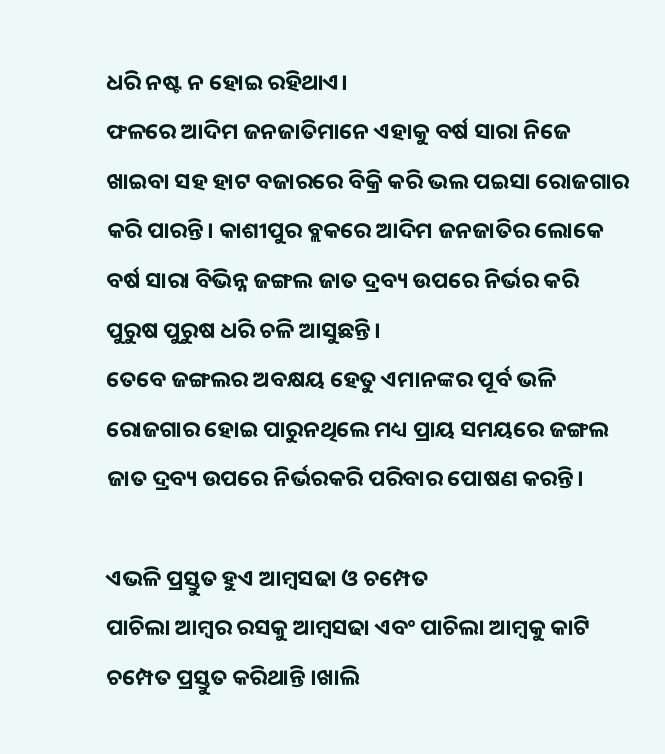ଧରି ନଷ୍ଟ ନ ହୋଇ ରହିଥାଏ।
ଫଳରେ ଆଦିମ ଜନଜାତିମାନେ ଏହାକୁ ବର୍ଷ ସାରା ନିଜେ ଖାଇବା ସହ ହାଟ ବଜାରରେ ବିକ୍ରି କରି ଭଲ ପଇସା ରୋଜଗାର କରି ପାରନ୍ତି। କାଶୀପୁର ବ୍ଲକରେ ଆଦିମ ଜନଜାତିର ଲୋକେ ବର୍ଷ ସାରା ବିଭିନ୍ନ ଜଙ୍ଗଲ ଜାତ ଦ୍ରବ୍ୟ ଉପରେ ନିର୍ଭର କରି ପୁରୁଷ ପୁରୁଷ ଧରି ଚଳି ଆସୁଛନ୍ତି।
ତେବେ ଜଙ୍ଗଲର ଅବକ୍ଷୟ ହେତୁ ଏମାନଙ୍କର ପୂର୍ବ ଭଳି ରୋଜଗାର ହୋଇ ପାରୁନଥିଲେ ମଧ୍ୟ ପ୍ରାୟ ସମୟରେ ଜଙ୍ଗଲ ଜାତ ଦ୍ରବ୍ୟ ଉପରେ ନିର୍ଭରକରି ପରିବାର ପୋଷଣ କରନ୍ତି।

ଏଭଳି ପ୍ରସ୍ତୁତ ହୁଏ ଆମ୍ବସଢା ଓ ଚମ୍ପେତ
ପାଚିଲା ଆମ୍ବର ରସକୁ ଆମ୍ବସଢା ଏବଂ ପାଚିଲା ଆମ୍ବକୁ କାଟି ଚମ୍ପେତ ପ୍ରସ୍ତୁତ କରିଥାନ୍ତି ।ଖାଲି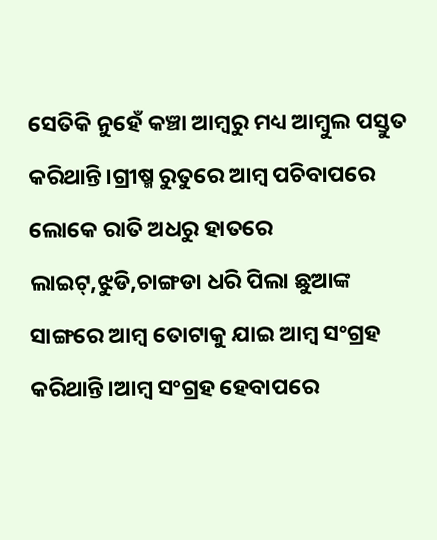ସେତିକି ନୁହେଁ କଞ୍ଚା ଆମ୍ବରୁ ମଧ୍ୟ ଆମ୍ବୁଲ ପସ୍ତୁତ କରିଥାନ୍ତି।ଗ୍ରୀଷ୍ମ ରୁତୁରେ ଆମ୍ବ ପଚିବାପରେ ଲୋକେ ରାତି ଅଧରୁ ହାତରେ ଲାଇଟ୍,ଝୁଡି,ଚାଙ୍ଗଡା ଧରି ପିଲା ଛୁଆଙ୍କ ସାଙ୍ଗରେ ଆମ୍ବ ତୋଟାକୁ ଯାଇ ଆମ୍ବ ସଂଗ୍ରହ କରିଥାନ୍ତି।ଆମ୍ବ ସଂଗ୍ରହ ହେବାପରେ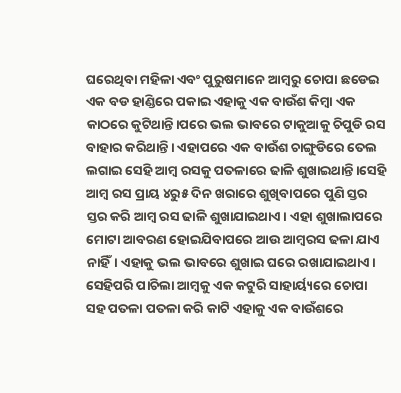ଘରେଥିବା ମହିଳା ଏବଂ ପୁରୁଷମାନେ ଆମ୍ବରୁ ଚୋପା ଛଡେଇ ଏକ ବଡ ହାଣ୍ଡିରେ ପକାଇ ଏହାକୁ ଏକ ବାଉଁଶ କିମ୍ବା ଏକ କାଠରେ କୁଟିଥାନ୍ତି।ପରେ ଭଲ ଭାବରେ ଟାକୁଆକୁ ଚିପୁଡି ରସ ବାହାର କରିଥାନ୍ତି। ଏହାପରେ ଏକ ବାଉଁଶ ଚାଙ୍ଗୁଡିରେ ତେଲ ଲଗାଇ ସେହି ଆମ୍ବ ରସକୁ ପତଳାରେ ଢାଳି ଶୁଖାଇଥାନ୍ତି।ସେହି ଆମ୍ବ ରସ ପ୍ରାୟ ୪ରୁ୫ ଦିନ ଖରାରେ ଶୁଖିବାପରେ ପୁଣି ସ୍ତର ସ୍ତର କରି ଆମ୍ବ ରସ ଢାଳି ଶୁଖାଯାଇଥାଏ। ଏହା ଶୁଖାଲାପରେ ମୋଟା ଆବରଣ ହୋଇଯିବାପରେ ଆଉ ଆମ୍ବରସ ଢଳା ଯାଏ ନାହିଁ। ଏହାକୁ ଭଲ ଭାବରେ ଶୁଖାଇ ଘରେ ରଖାଯାଇଥାଏ। ସେହିପରି ପାଚିଲା ଆମ୍ବକୁ ଏକ କଟୁରି ସାହାର୍ୟ୍ୟରେ ଚୋପା ସହ ପତଳା ପତଳା କରି କାଟି ଏହାକୁ ଏକ ବାଉଁଶରେ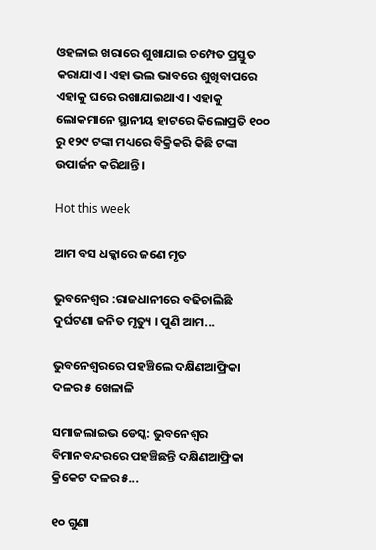ଓହଳାଇ ଖରାରେ ଶୁଖାଯାଇ ଚମ୍ପେତ ପ୍ରସ୍ତୁତ କରାଯାଏ। ଏହା ଭଲ ଭାବରେ ଶୁଖିବାପରେ ଏହାକୁ ଘରେ ରଖାଯାଇଥାଏ। ଏହାକୁ ଲୋକମାନେ ସ୍ଥାନୀୟ ହାଟରେ କିଲୋପ୍ରତି ୧୦୦ ରୁ ୧୨୯ ଟଙ୍କା ମଧ୍ୟରେ ବିକ୍ରିକରି କିଛି ଟଙ୍କା ଉପାର୍ଜନ କରିଥାନ୍ତି।

Hot this week

ଆମ ବସ ଧକ୍କାରେ ଜଣେ ମୃତ

ଭୁବନେଶ୍ୱର :ରାଜଧାନୀରେ ବଢିଚାଲିଛି ଦୁର୍ଘଟଣା ଜନିତ ମୃତ୍ୟୁ । ପୁଣି ଆମ...

ଭୁବନେଶ୍ଵରରେ ପହଞ୍ଚିଲେ ଦକ୍ଷିଣଆଫ୍ରିକା ଦଳର ୫ ଖେଳାଳି

ସମାଜଲାଇଭ ଡେସ୍କ: ଭୁବନେଶ୍ଵର ବିମାନବନ୍ଦରରେ ପହଞ୍ଚିଛନ୍ତି ଦକ୍ଷିଣଆଫ୍ରିକା କ୍ରିକେଟ ଦଳର ୫...

୧୦ ଗୁଣା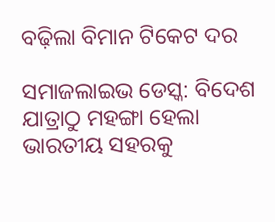ବଢ଼ିଲା ବିମାନ ଟିକେଟ ଦର

ସମାଜଲାଇଭ ଡେସ୍କ: ବିଦେଶ ଯାତ୍ରାଠୁ ମହଙ୍ଗା ହେଲା ଭାରତୀୟ ସହରକୁ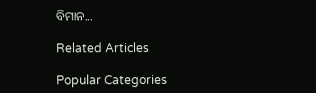ବିମାନ...

Related Articles

Popular Categories